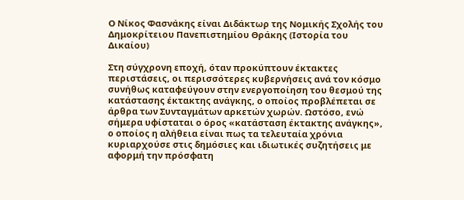Ο Νίκος Φασνάκης είναι Διδάκτωρ της Νομικής Σχολής του Δημοκρίτειου Πανεπιστημίου Θράκης (Ιστορία του Δικαίου)

Στη σύγχρονη εποχή, όταν προκύπτουν έκτακτες περιστάσεις, οι περισσότερες κυβερνήσεις ανά τον κόσμο συνήθως καταφεύγουν στην ενεργοποίηση του θεσμού της κατάστασης έκτακτης ανάγκης, ο οποίος προβλέπεται σε άρθρα των Συνταγμάτων αρκετών χωρών. Ωστόσο, ενώ σήμερα υφίσταται ο όρος «κατάσταση έκτακτης ανάγκης», ο οποίος η αλήθεια είναι πως τα τελευταία χρόνια κυριαρχούσε στις δημόσιες και ιδιωτικές συζητήσεις με αφορμή την πρόσφατη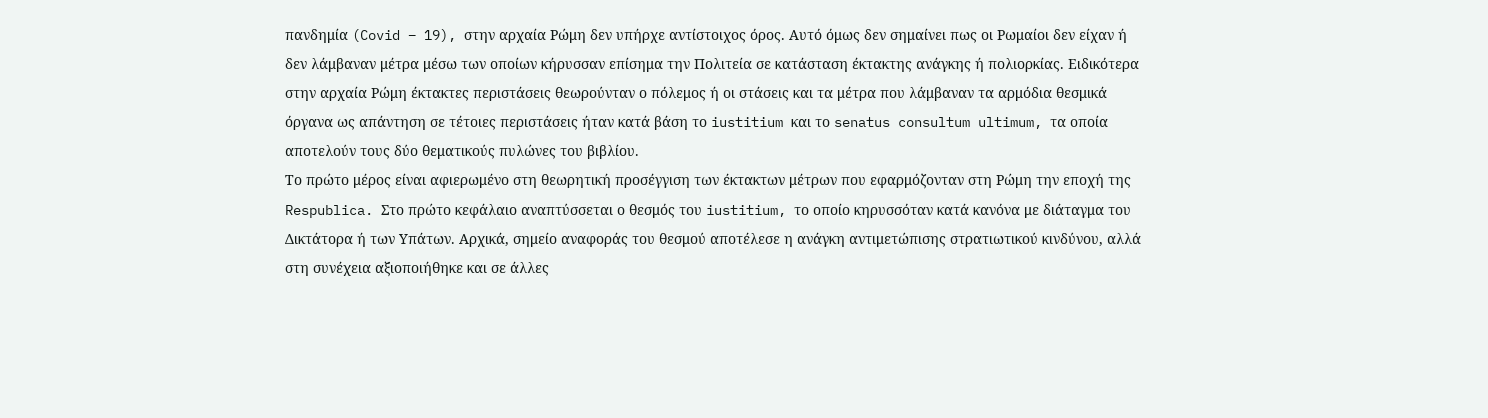πανδημία (Covid – 19), στην αρχαία Ρώμη δεν υπήρχε αντίστοιχος όρος. Αυτό όμως δεν σημαίνει πως οι Ρωμαίοι δεν είχαν ή δεν λάμβαναν μέτρα μέσω των οποίων κήρυσσαν επίσημα την Πολιτεία σε κατάσταση έκτακτης ανάγκης ή πολιορκίας. Ειδικότερα στην αρχαία Ρώμη έκτακτες περιστάσεις θεωρούνταν ο πόλεμος ή οι στάσεις και τα μέτρα που λάμβαναν τα αρμόδια θεσμικά όργανα ως απάντηση σε τέτοιες περιστάσεις ήταν κατά βάση το iustitium και το senatus consultum ultimum, τα οποία αποτελούν τους δύο θεματικούς πυλώνες του βιβλίου.
Το πρώτο μέρος είναι αφιερωμένο στη θεωρητική προσέγγιση των έκτακτων μέτρων που εφαρμόζονταν στη Ρώμη την εποχή της Respublica. Στο πρώτο κεφάλαιο αναπτύσσεται ο θεσμός του iustitium, το οποίο κηρυσσόταν κατά κανόνα με διάταγμα του Δικτάτορα ή των Υπάτων. Αρχικά, σημείο αναφοράς του θεσμού αποτέλεσε η ανάγκη αντιμετώπισης στρατιωτικού κινδύνου, αλλά στη συνέχεια αξιοποιήθηκε και σε άλλες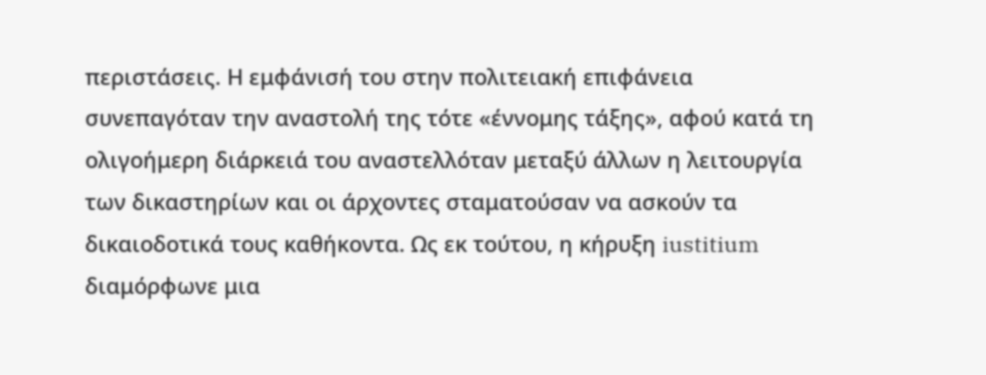περιστάσεις. Η εμφάνισή του στην πολιτειακή επιφάνεια συνεπαγόταν την αναστολή της τότε «έννομης τάξης», αφού κατά τη ολιγοήμερη διάρκειά του αναστελλόταν μεταξύ άλλων η λειτουργία των δικαστηρίων και οι άρχοντες σταματούσαν να ασκούν τα δικαιοδοτικά τους καθήκοντα. Ως εκ τούτου, η κήρυξη iustitium διαμόρφωνε μια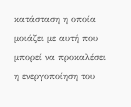κατάσταση η οποία μοιάζει με αυτή που μπορεί να προκαλέσει η ενεργοποίηση του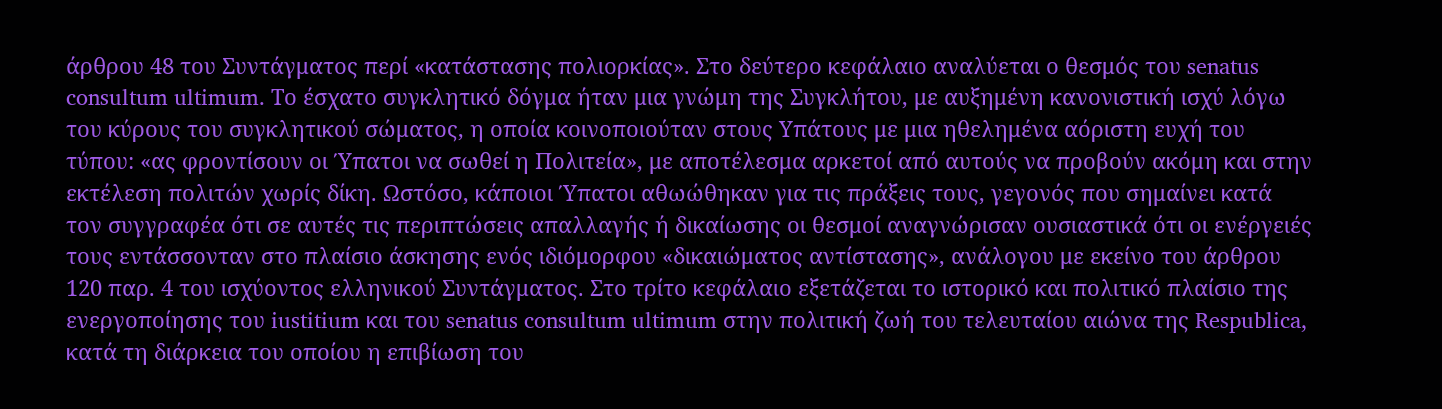άρθρου 48 του Συντάγματος περί «κατάστασης πολιορκίας». Στο δεύτερο κεφάλαιο αναλύεται ο θεσμός του senatus consultum ultimum. Το έσχατο συγκλητικό δόγμα ήταν μια γνώμη της Συγκλήτου, με αυξημένη κανονιστική ισχύ λόγω του κύρους του συγκλητικού σώματος, η οποία κοινοποιούταν στους Υπάτους με μια ηθελημένα αόριστη ευχή του τύπου: «ας φροντίσουν οι Ύπατοι να σωθεί η Πολιτεία», με αποτέλεσμα αρκετοί από αυτούς να προβούν ακόμη και στην εκτέλεση πολιτών χωρίς δίκη. Ωστόσο, κάποιοι Ύπατοι αθωώθηκαν για τις πράξεις τους, γεγονός που σημαίνει κατά τον συγγραφέα ότι σε αυτές τις περιπτώσεις απαλλαγής ή δικαίωσης οι θεσμοί αναγνώρισαν ουσιαστικά ότι οι ενέργειές τους εντάσσονταν στο πλαίσιο άσκησης ενός ιδιόμορφου «δικαιώματος αντίστασης», ανάλογου με εκείνο του άρθρου 120 παρ. 4 του ισχύοντος ελληνικού Συντάγματος. Στο τρίτο κεφάλαιο εξετάζεται το ιστορικό και πολιτικό πλαίσιο της ενεργοποίησης του iustitium και του senatus consultum ultimum στην πολιτική ζωή του τελευταίου αιώνα της Respublica, κατά τη διάρκεια του οποίου η επιβίωση του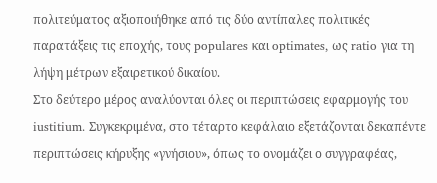πολιτεύματος αξιοποιήθηκε από τις δύο αντίπαλες πολιτικές παρατάξεις τις εποχής, τους populares και optimates, ως ratio για τη λήψη μέτρων εξαιρετικού δικαίου.
Στο δεύτερο μέρος αναλύονται όλες οι περιπτώσεις εφαρμογής του iustitium. Συγκεκριμένα, στο τέταρτο κεφάλαιο εξετάζονται δεκαπέντε περιπτώσεις κήρυξης «γνήσιου», όπως το ονομάζει ο συγγραφέας,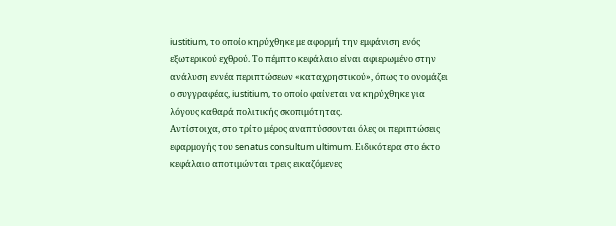iustitium, το οποίο κηρύχθηκε με αφορμή την εμφάνιση ενός εξωτερικού εχθρού. Το πέμπτο κεφάλαιο είναι αφιερωμένο στην ανάλυση εννέα περιπτώσεων «καταχρηστικού», όπως το ονομάζει ο συγγραφέας, iustitium, το οποίο φαίνεται να κηρύχθηκε για λόγους καθαρά πολιτικής σκοπιμότητας.
Αντίστοιχα, στο τρίτο μέρος αναπτύσσονται όλες οι περιπτώσεις εφαρμογής του senatus consultum ultimum. Ειδικότερα στο έκτο κεφάλαιο αποτιμώνται τρεις εικαζόμενες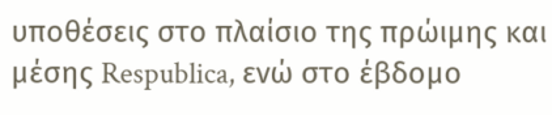υποθέσεις στο πλαίσιο της πρώιμης και μέσης Respublica, ενώ στο έβδομο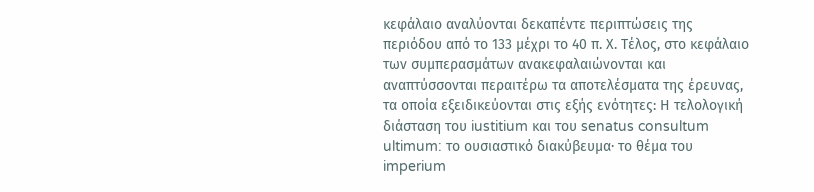κεφάλαιο αναλύονται δεκαπέντε περιπτώσεις της περιόδου από το 133 μέχρι το 40 π. Χ. Τέλος, στο κεφάλαιο των συμπερασμάτων ανακεφαλαιώνονται και αναπτύσσονται περαιτέρω τα αποτελέσματα της έρευνας, τα οποία εξειδικεύονται στις εξής ενότητες: Η τελολογική διάσταση του iustitium και του senatus consultum ultimum: το ουσιαστικό διακύβευμα· το θέμα του imperium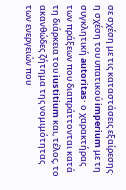σε σχέση με τις καταστάσεις εξαίρεσης· η σχέση του υπατικού imperium με τη συγκλητική autoritas· ο χαρακτήρας των πράξεων που διαπράττονται κατά τη διάρκεια του iustitium και, τέλος, το ακανθώδες ζήτημα της νομιμότητας των ενεργειών που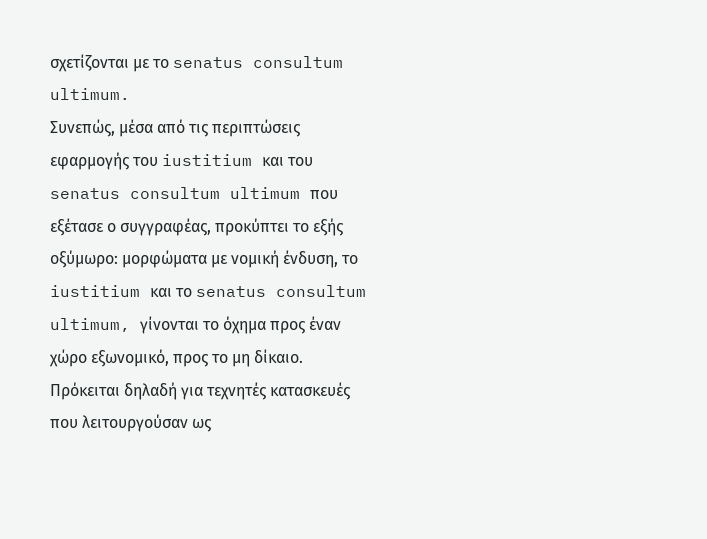σχετίζονται με το senatus consultum ultimum.
Συνεπώς, μέσα από τις περιπτώσεις εφαρμογής του iustitium και του senatus consultum ultimum που εξέτασε ο συγγραφέας, προκύπτει το εξής οξύμωρο: μορφώματα με νομική ένδυση, το iustitium και το senatus consultum ultimum, γίνονται το όχημα προς έναν χώρο εξωνομικό, προς το μη δίκαιο. Πρόκειται δηλαδή για τεχνητές κατασκευές που λειτουργούσαν ως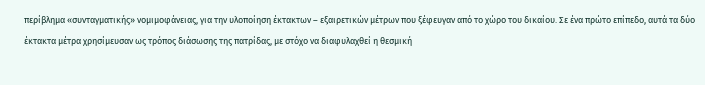περίβλημα «συνταγματικής» νομιμοφάνειας, για την υλοποίηση έκτακτων – εξαιρετικών μέτρων που ξέφευγαν από το χώρο του δικαίου. Σε ένα πρώτο επίπεδο, αυτά τα δύο έκτακτα μέτρα χρησίμευσαν ως τρόπος διάσωσης της πατρίδας, με στόχο να διαφυλαχθεί η θεσμική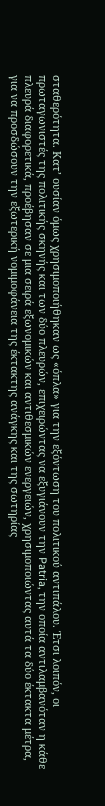σταθερότητα. Κατ’ ουσίαν όμως χρησιμοποιήθηκαν ως «όπλα» για την εξόντωση του πολιτικού αντιπάλου. Έτσι λοιπόν, οι πρωταγωνιστές της πολιτικής σκηνής και των δύο πλευρών, επιχειρώντας να εξυγιάνουν την Patria, την οποία αντιλαμβανόταν η κάθε πλευρά διαφορετικά, προέβησαν σε μια σειρά εξωνομικών και αντιθεσμικών ενεργειών, χρησιμοποιώντας αυτά τα δύο έκτακτα μέτρα, για να προσδώσουν την εξωτερική νομιμοφάνεια της έκτακτης ανάγκης και της σωτηρίας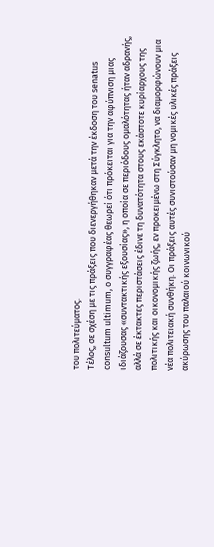του πολιτεύματος.
Τέλος, σε σχέση με τις πράξεις που διενεργήθηκαν μετά την έκδοση του senatus consultum ultimum, ο συγγραφέας θεωρεί ότι πρόκειται για την αφύπνιση μιας ιδιάζουσας «συντακτικής εξουσίας», η οποία σε περιόδους ομαλότητας ήταν αδρανής, αλλά σε έκτακτες περιστάσεις έδινε τη δυνατότητα στους εκάστοτε κυρίαρχους της πολιτικής και οικονομικής ζωής, εν προκειμένω στη Σύγκλητο, να διαμορφώνουν μια νέα πολιτειακή συνθήκη. Οι πράξεις αυτές συνιστούσαν μη νομικές υλικές πράξεις ακύρωσης του παλαιού κοινωνικού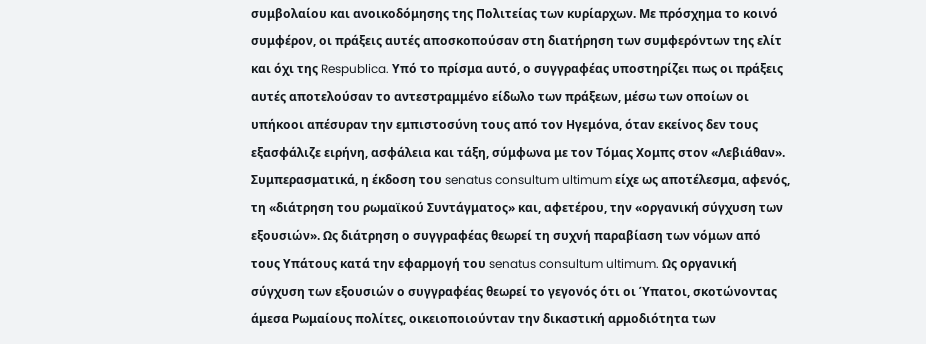συμβολαίου και ανοικοδόμησης της Πολιτείας των κυρίαρχων. Με πρόσχημα το κοινό συμφέρον, οι πράξεις αυτές αποσκοπούσαν στη διατήρηση των συμφερόντων της ελίτ και όχι της Respublica. Υπό το πρίσμα αυτό, ο συγγραφέας υποστηρίζει πως οι πράξεις αυτές αποτελούσαν το αντεστραμμένο είδωλο των πράξεων, μέσω των οποίων οι υπήκοοι απέσυραν την εμπιστοσύνη τους από τον Ηγεμόνα, όταν εκείνος δεν τους εξασφάλιζε ειρήνη, ασφάλεια και τάξη, σύμφωνα με τον Τόμας Χομπς στον «Λεβιάθαν».
Συμπερασματικά, η έκδοση του senatus consultum ultimum είχε ως αποτέλεσμα, αφενός, τη «διάτρηση του ρωμαϊκού Συντάγματος» και, αφετέρου, την «οργανική σύγχυση των εξουσιών». Ως διάτρηση ο συγγραφέας θεωρεί τη συχνή παραβίαση των νόμων από τους Υπάτους κατά την εφαρμογή του senatus consultum ultimum. Ως οργανική σύγχυση των εξουσιών ο συγγραφέας θεωρεί το γεγονός ότι οι Ύπατοι, σκοτώνοντας άμεσα Ρωμαίους πολίτες, οικειοποιούνταν την δικαστική αρμοδιότητα των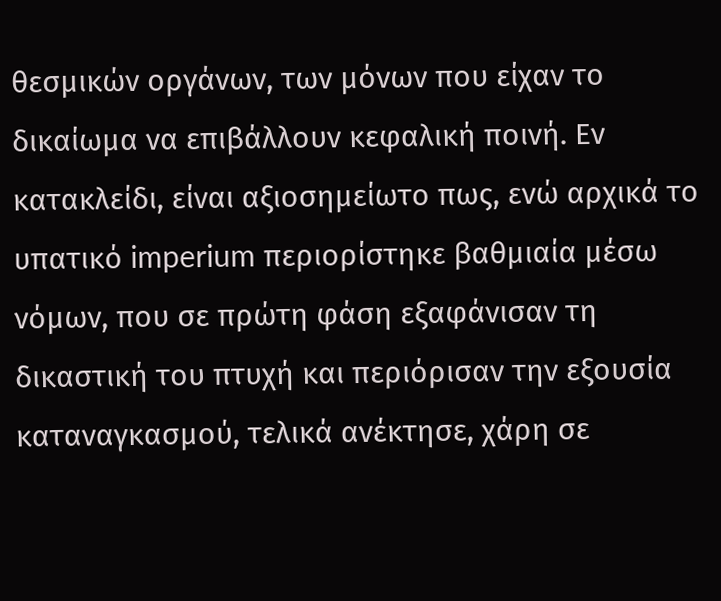θεσμικών οργάνων, των μόνων που είχαν το δικαίωμα να επιβάλλουν κεφαλική ποινή. Εν κατακλείδι, είναι αξιοσημείωτο πως, ενώ αρχικά το υπατικό imperium περιορίστηκε βαθμιαία μέσω νόμων, που σε πρώτη φάση εξαφάνισαν τη δικαστική του πτυχή και περιόρισαν την εξουσία καταναγκασμού, τελικά ανέκτησε, χάρη σε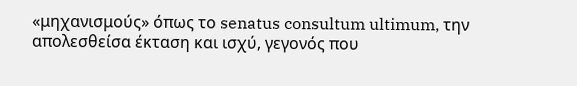«μηχανισμούς» όπως το senatus consultum ultimum, την απολεσθείσα έκταση και ισχύ, γεγονός που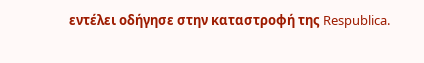εντέλει οδήγησε στην καταστροφή της Respublica.